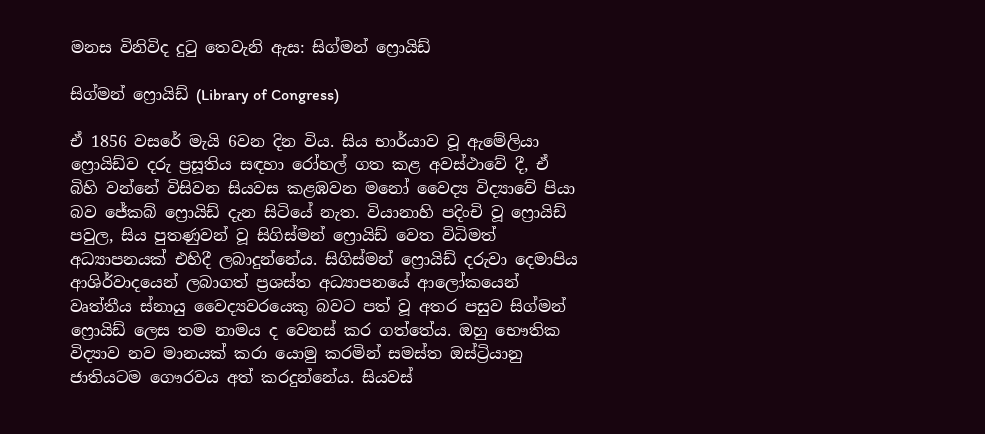මනස විනිවිද දුටු තෙවැනි ඇස: සිග්මන් ෆ්‍රොයිඩ්

සිග්මන් ෆ්‍රොයිඩ් (Library of Congress)

ඒ 1856 වසරේ මැයි 6වන දින විය. සිය භාර්යාව වූ ඇමේලියා ෆ්‍රොයිඩ්ව දරු ප්‍රසූතිය සඳහා රෝහල් ගත කළ අවස්ථාවේ දී, ඒ බිහි වන්නේ විසිවන සියවස කළඹවන මනෝ වෛද්‍ය විද්‍යාවේ පියා බව ජේකබ් ෆ්‍රොයිඩ් දැන සිටියේ නැත. වියානාහි පදිංචි වූ ෆ්‍රොයිඩ් පවුල, සිය පුතණුවන් වූ සිගිස්මන් ෆ්‍රොයිඩ් වෙත විධිමත් අධ්‍යාපනයක් එහිදී ලබාදුන්නේය. සිගිස්මන් ෆ්‍රොයිඩ් දරුවා දෙමාපිය ආශිර්වාදයෙන් ලබාගත් ප්‍රශස්ත අධ්‍යාපනයේ ආලෝකයෙන් වෘත්තීය ස්නායු වෛද්‍යවරයෙකු බවට පත් වූ අතර පසුව සිග්මන් ෆ්‍රොයිඩ් ලෙස තම නාමය ද වෙනස් කර ගත්තේය. ඔහු භෞතික විද්‍යාව නව මානයක් කරා යොමු කරමින් සමස්ත ඔස්ට්‍රියානු ජාතියටම ගෞරවය අත් කරදුන්නේය. සියවස්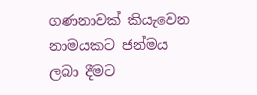ගණනාවක් කියැවෙන නාමයකට ජන්මය ලබා දීමට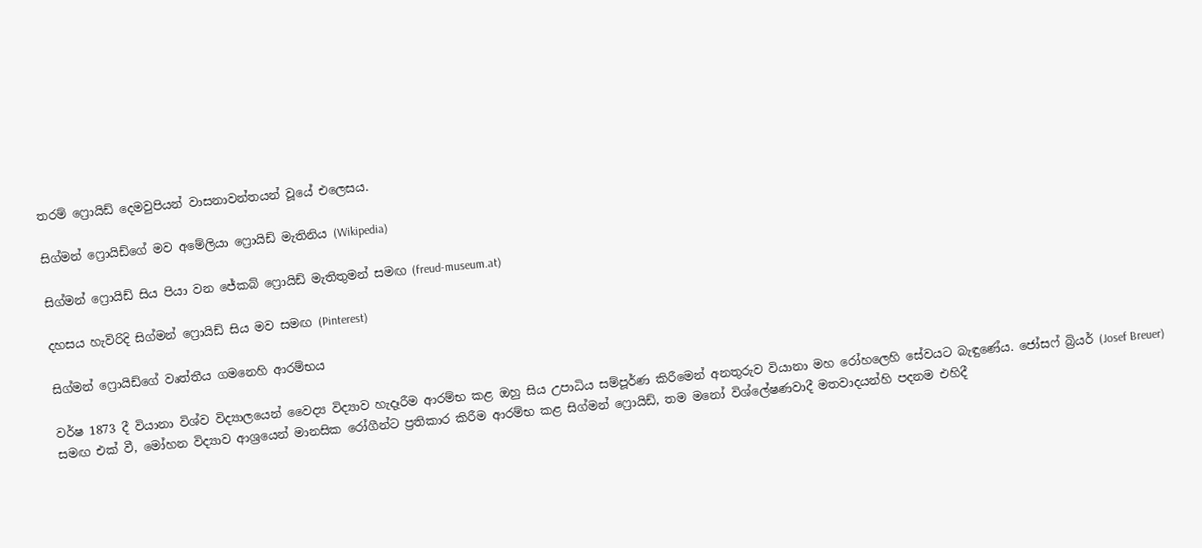තරම් ෆ්‍රොයිඩ් දෙමවුපියන් වාසනාවන්තයන් වූයේ එලෙසය.

සිග්මන් ෆ්‍රොයිඩ්ගේ මව අමේලියා ෆ්‍රොයිඩ් මැතිනිය (Wikipedia)

සිග්මන් ෆ්‍රොයිඩ් සිය පියා වන ජේකබ් ෆ්‍රොයිඩ් මැතිතුමන් සමඟ (freud-museum.at)

දහසය හැවිරිදි සිග්මන් ෆ්‍රොයිඩ් සිය මව සමඟ (Pinterest)

සිග්මන් ෆ්‍රොයිඩ්ගේ වෘත්තීය ගමනෙහි ආරම්භය

වර්ෂ 1873 දී වියානා විශ්ව විද්‍යාලයෙන් වෛද්‍ය විද්‍යාව හැදෑරීම ආරම්භ කළ ඔහු සිය උපාධිය සම්පූර්ණ කිරීමෙන් අනතුරුව වියානා මහ රෝහලෙහි සේවයට බැඳුණේය. ජෝසෆ් බ්‍රියර් (Josef Breuer) සමඟ එක් වී, මෝහන විද්‍යාව ආශ්‍රයෙන් මානසික රෝගීන්ට ප්‍රතිකාර කිරීම ආරම්භ කළ සිග්මන් ෆ්‍රොයිඩ්, තම මනෝ විශ්ලේෂණවාදී මතවාදයන්හි පදනම එහිදී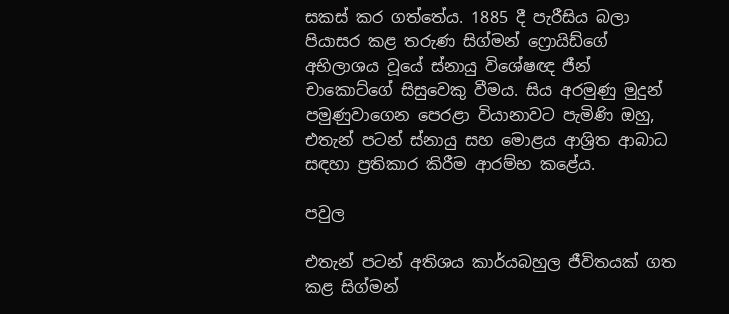සකස් කර ගත්තේය. 1885 දී පැරීසිය බලා පියාසර කළ තරුණ සිග්මන් ෆ්‍රොයිඩ්ගේ අභිලාශය වූයේ ස්නායු විශේෂඥ ජීන් චාකොට්ගේ සිසුවෙකු වීමය. සිය අරමුණු මුදුන් පමුණුවාගෙන පෙරළා වියානාවට පැමිණි ඔහු, එතැන් පටන් ස්නායු සහ මොළය ආශ්‍රිත ආබාධ සඳහා ප්‍රතිකාර කිරීම ආරම්භ කළේය.

පවුල

එතැන් පටන් අතිශය කාර්යබහුල ජීවිතයක් ගත කළ සිග්මන්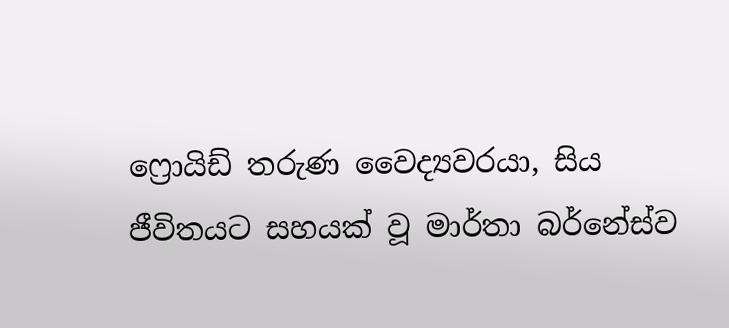ෆ්‍රොයිඩ් තරුණ වෛද්‍යවරයා, සිය ජීවිතයට සහයක් වූ මාර්තා බර්නේස්ව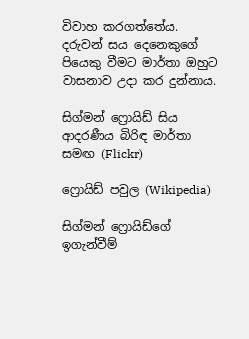විවාහ කරගත්තේය. දරුවන් සය දෙනෙකුගේ පියෙකු වීමට මාර්තා ඔහුට වාසනාව උදා කර දුන්නාය.

සිග්මන් ෆ්‍රොයිඩ් සිය ආදරණීය බිරිඳ මාර්තා සමඟ (Flickr)

ෆ්‍රොයිඩ් පවුල (Wikipedia)

සිග්මන් ෆ්‍රොයිඩ්ගේ ඉගැන්වීම්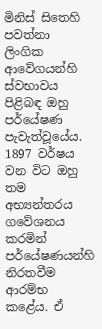මිනිස් සිතෙහි පවත්නා ලිංගික ආවේගයන්හි ස්වභාවය පිළිබඳ ඔහු පර්යේෂණ පැවැත්වූයේය. 1897 වර්ෂය වන විට ඔහු තම අභ්‍යන්තරය ගවේශනය කරමින් පර්යේෂණයන්හි නිරතවීම ආරම්භ කළේය. ඒ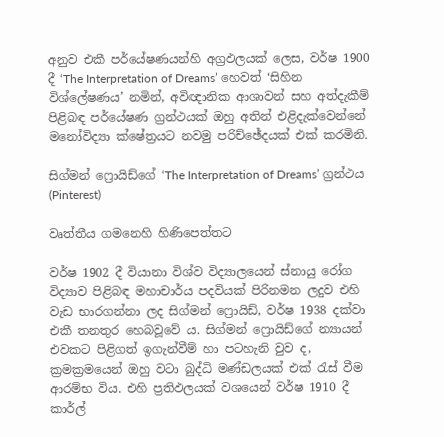අනුව එකී පර්යේෂණයන්හි අග්‍රඵලයක් ලෙස, වර්ෂ 1900 දී ‘The Interpretation of Dreams’ හෙවත් ‘සිහින විශ්ලේෂණය’ නමින්, අවිඥානික ආශාවන් සහ අත්දැකීම් පිළිබඳ පර්යේෂණ ග්‍රන්ථයක් ඔහු අතින් එළිදැක්වෙන්නේ මනෝවිද්‍යා ක්ෂේත්‍රයට නවමු පරිච්ඡේදයක් එක් කරමිනි.

සිග්මන් ෆ්‍රොයිඩ්ගේ ‘The Interpretation of Dreams’ ග්‍රන්ථය (Pinterest)

වෘත්තීය ගමනෙහි හිණිපෙත්තට

වර්ෂ 1902 දී වියානා විශ්ව විද්‍යාලයෙන් ස්නායු රෝග විද්‍යාව පිළිබඳ මහාචාර්ය පදවියක් පිරිනමන ලදුව එහි වැඩ භාරගන්නා ලද සිග්මන් ෆ්‍රොයිඩ්, වර්ෂ 1938 දක්වා එකී තනතුර හෙබවූවේ ය. සිග්මන් ෆ්‍රොයිඩ්ගේ න්‍යායන් එවකට පිළිගත් ඉගැන්වීම් හා පටහැනි වුව ද, ක්‍රමක්‍රමයෙන් ඔහු වටා බුද්ධි මණ්ඩලයක් එක් රැස් වීම ආරම්භ විය. එහි ප්‍රතිඵලයක් වශයෙන් වර්ෂ 1910 දී කාර්ල්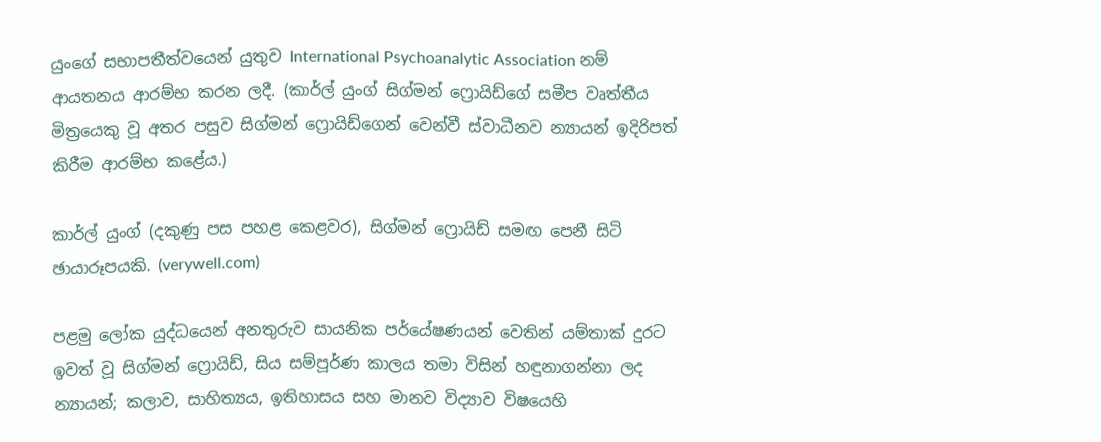යුංගේ සභාපතීත්වයෙන් යුතුව International Psychoanalytic Association නම් ආයතනය ආරම්භ කරන ලදී. (කාර්ල් යුංග් සිග්මන් ෆ්‍රොයිඩ්ගේ සමීප වෘත්තීය මිත්‍රයෙකු වූ අතර පසුව සිග්මන් ෆ්‍රොයිඩ්ගෙන් වෙන්වී ස්වාධීනව න්‍යායන් ඉදිරිපත් කිරීම ආරම්භ කළේය.)

කාර්ල් යුංග් (දකුණු පස පහළ කෙළවර), සිග්මන් ෆ්‍රොයිඩ් සමඟ පෙනී සිටි ඡායාරූපයකි. (verywell.com)

පළමු ලෝක යුද්ධයෙන් අනතුරුව සායනික පර්යේෂණයන් වෙතින් යම්තාක් දුරට ඉවත් වූ සිග්මන් ෆ්‍රොයිඩ්, සිය සම්පූර්ණ කාලය තමා විසින් හඳුනාගන්නා ලද න්‍යායන්; කලාව, සාහිත්‍යය, ඉතිහාසය සහ මානව විද්‍යාව විෂයෙහි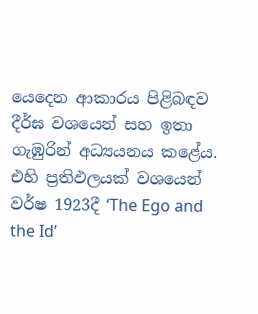යෙදෙන ආකාරය පිළිබඳව දීර්ඝ වශයෙන් සහ ඉතා ගැඹුරින් අධ්‍යයනය කළේය. එහි ප්‍රතිඵලයක් වශයෙන් වර්ෂ 1923දී ‘The Ego and the Id’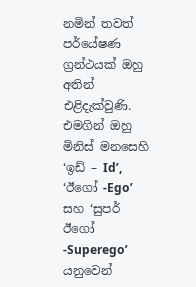නමින් තවත් පර්යේෂණ ග්‍රන්ථයක් ඔහු අතින් එළිදැක්වුණි. එමගින් ඔහු මිනිස් මනසෙහි ‘ඉඩ් – Id’, ‘ඊගෝ -Ego’ සහ ‘සුපර් ඊගෝ -Superego’ යනුවෙන්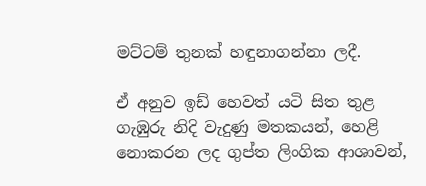මට්ටම් තුනක් හඳුනාගන්නා ලදී.

ඒ අනුව ඉඩ් හෙවත් යටි සිත තුළ ගැඹුරු නිදි වැදුණු මතකයන්, හෙළි නොකරන ලද ගුප්ත ලිංගික ආශාවන්,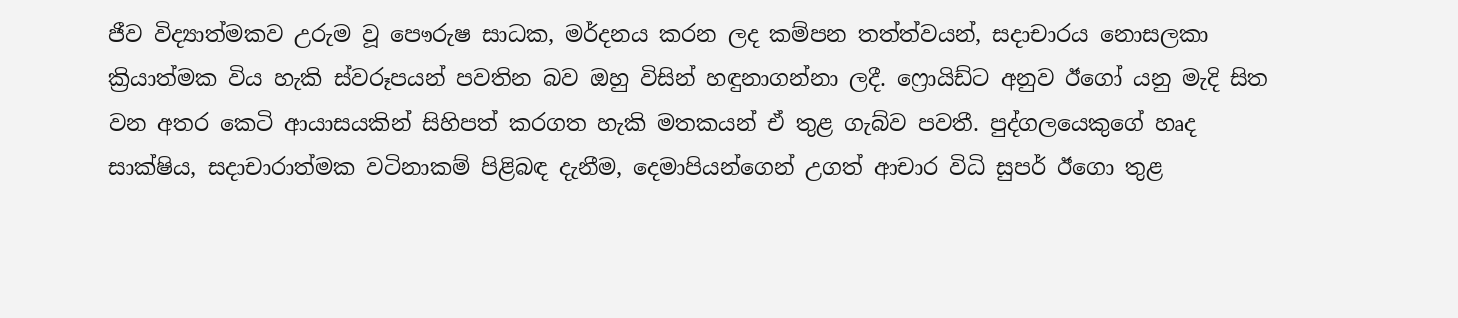ජීව විද්‍යාත්මකව උරුම වූ පෞරුෂ සාධක, මර්දනය කරන ලද කම්පන තත්ත්වයන්, සදාචාරය නොසලකා ක්‍රියාත්මක විය හැකි ස්වරූපයන් පවතින බව ඔහු විසින් හඳුනාගන්නා ලදී. ෆ්‍රොයිඩ්ට අනුව ඊගෝ යනු මැදි සිත වන අතර කෙටි ආයාසයකින් සිහිපත් කරගත හැකි මතකයන් ඒ තුළ ගැබ්ව පවතී. පුද්ගලයෙකුගේ හෘද සාක්ෂිය, සදාචාරාත්මක වටිනාකම් පිළිබඳ දැනීම, දෙමාපියන්ගෙන් උගත් ආචාර විධි සුපර් ඊගො තුළ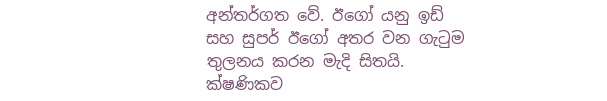අන්තර්ගත වේ. ඊගෝ යනු ඉඩ් සහ සුපර් ඊගෝ අතර වන ගැටුම තුලනය කරන මැදි සිතයි. ක්ෂණිකව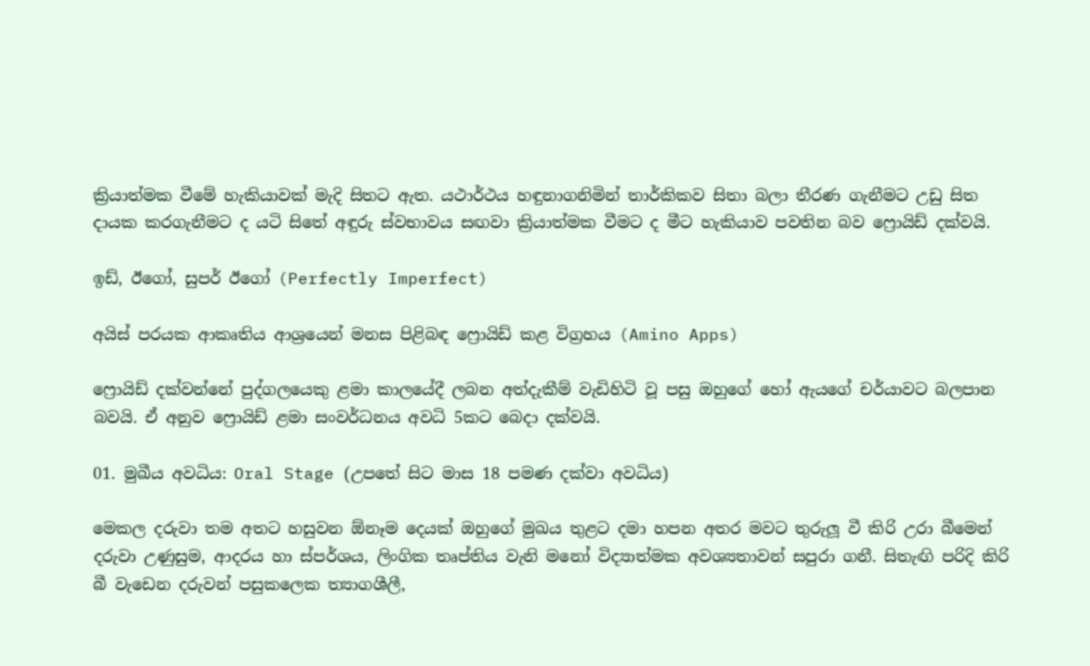ක්‍රියාත්මක වීමේ හැකියාවක් මැදි සිතට ඇත. යථාර්ථය හඳුනාගනිමින් තාර්කිකව සිතා බලා තීරණ ගැනීමට උඩු සිත දායක කරගැනීමට ද යටි සිතේ අඳුරු ස්වභාවය සඟවා ක්‍රියාත්මක වීමට ද මීට හැකියාව පවතින බව ෆ්‍රොයිඩ් දක්වයි.

ඉඩ්, ඊගෝ, සුපර් ඊගෝ (Perfectly Imperfect)

අයිස් පරයක ආකෘතිය ආශ්‍රයෙන් මනස පිළිබඳ ෆ්‍රොයිඩ් කළ විග්‍රහය (Amino Apps)

ෆ්‍රොයිඩ් දක්වන්නේ පුද්ගලයෙකු ළමා කාලයේදී ලබන අත්දැකීම් වැඩිහිටි වූ පසු ඔහුගේ හෝ ඇයගේ චර්යාවට බලපාන බවයි. ඒ අනුව ෆ්‍රොයිඩ් ළමා සංවර්ධනය අවධි 5කට බෙදා දක්වයි.

01. මුඛීය අවධිය: Oral Stage (උපතේ සිට මාස 18 පමණ දක්වා අවධිය)

මෙකල දරුවා තම අතට හසුවන ඕනෑම දෙයක් ඔහුගේ මුඛය තුළට දමා හපන අතර මවට තුරුලූ වී කිරි උරා බීමෙන් දරුවා උණුසුම, ආදරය හා ස්පර්ශය, ලිංගික තෘප්තිය වැනි මනෝ විද්‍යාත්මක අවශ්‍යතාවන් සපුරා ගනී. සිතැඟි පරිදි කිරි බී වැඩෙන දරුවන් පසුකලෙක ත්‍යාගශීලී,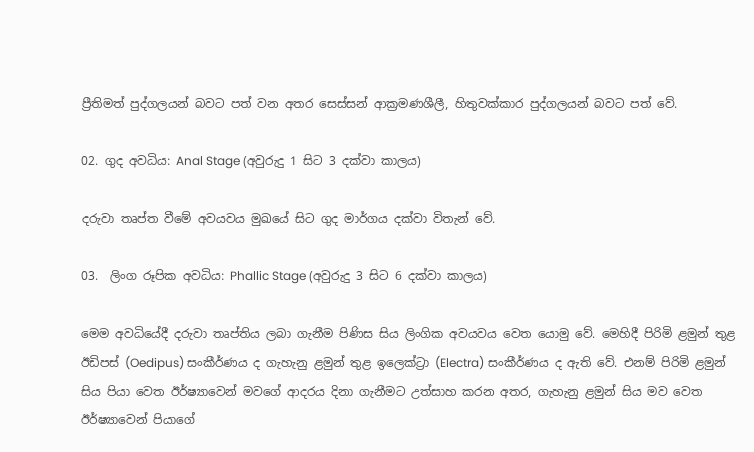ප්‍රීතිමත් පුද්ගලයන් බවට පත් වන අතර සෙස්සන් ආක්‍රමණශීලී, හිතුවක්කාර පුද්ගලයන් බවට පත් වේ.

02. ගුද අවධිය: Anal Stage (අවුරුදු 1 සිට 3 දක්වා කාලය)

දරුවා තෘප්ත වීමේ අවයවය මුඛයේ සිට ගුද මාර්ගය දක්වා විතැන් වේ.

03.  ලිංග රූපික අවධිය: Phallic Stage (අවුරුදු 3 සිට 6 දක්වා කාලය)

මෙම අවධියේදී දරුවා තෘප්තිය ලබා ගැනීම පිණිස සිය ලිංගික අවයවය වෙත යොමු වේ. මෙහිදී පිරිමි ළමුන් තුළ ඊඩිපස් (Oedipus) සංකීර්ණය ද ගැහැනු ළමුන් තුළ ඉලෙක්ට්‍රා (Electra) සංකීර්ණය ද ඇති වේ. එනම් පිරිමි ළමුන් සිය පියා වෙත ඊර්ෂ්‍යාවෙන් මවගේ ආදරය දිනා ගැනීමට උත්සාහ කරන අතර, ගැහැනු ළමුන් සිය මව වෙත ඊර්ෂ්‍යාවෙන් පියාගේ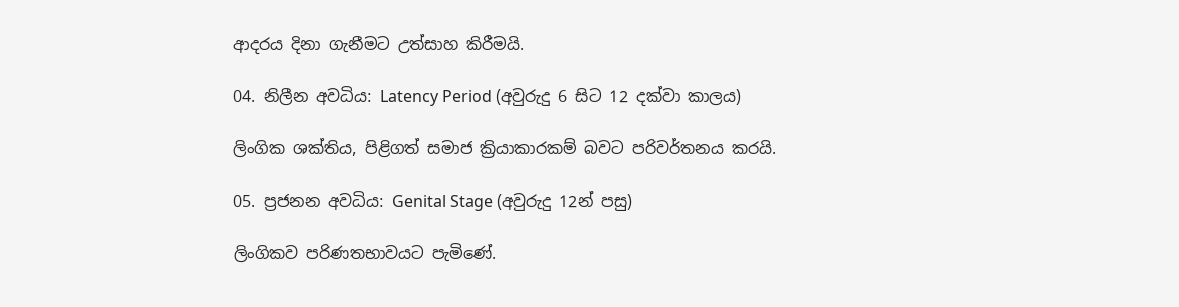ආදරය දිනා ගැනීමට උත්සාහ කිරීමයි.

04. නිලීන අවධිය: Latency Period (අවුරුදු 6 සිට 12 දක්වා කාලය)

ලිංගික ශක්තිය, පිළිගත් සමාජ ක්‍රියාකාරකම් බවට පරිවර්තනය කරයි.

05. ප්‍රජනන අවධිය: Genital Stage (අවුරුදු 12න් පසු)

ලිංගිකව පරිණතභාවයට පැමිණේ.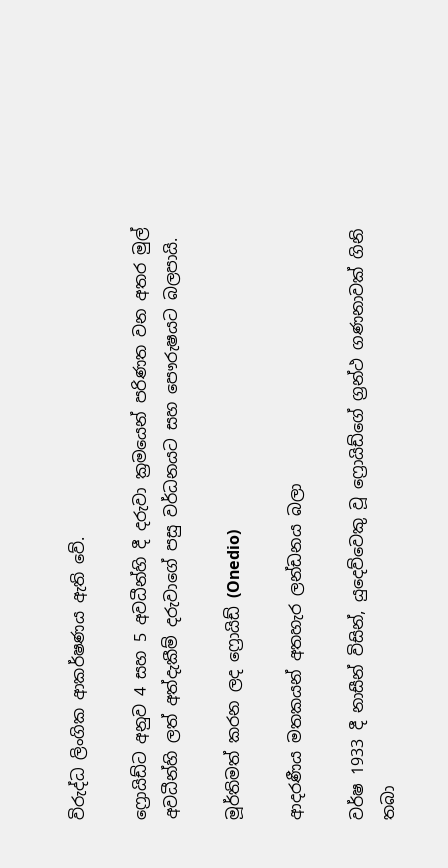විරුද්ධ ලිංගික ආකර්ෂණය ඇති වේ.

ෆ්‍රොයිඩ්ට අනුව 4 සහ 5 අවධීන්හි දී දරුවා ක්‍රමයෙන් පරිණත වන අතර මුල් අවධීන්හි ලත් අත්දැකීම් දරුවාගේ පසු වර්ධනයට සහ පෞරුෂයට බලපායි.

මූර්තිමත් කරන ලද ෆ්‍රොයිඩ් (Onedio)

ආදරණීය මතකයන් අතහැර ලන්ඩනය බලා

වර්ෂ 1933 දී නාසීන් විසින්, යුදෙව්වෙකු වූ ෆ්‍රොයිඩ්ගේ ග්‍රන්ථ ගණනාවක් ගිනි තබා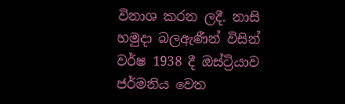විනාශ කරන ලදී. නාසි හමුදා බලඇණීන් විසින් වර්ෂ 1938 දී ඔස්ට්‍රියාව ජර්මනිය වෙත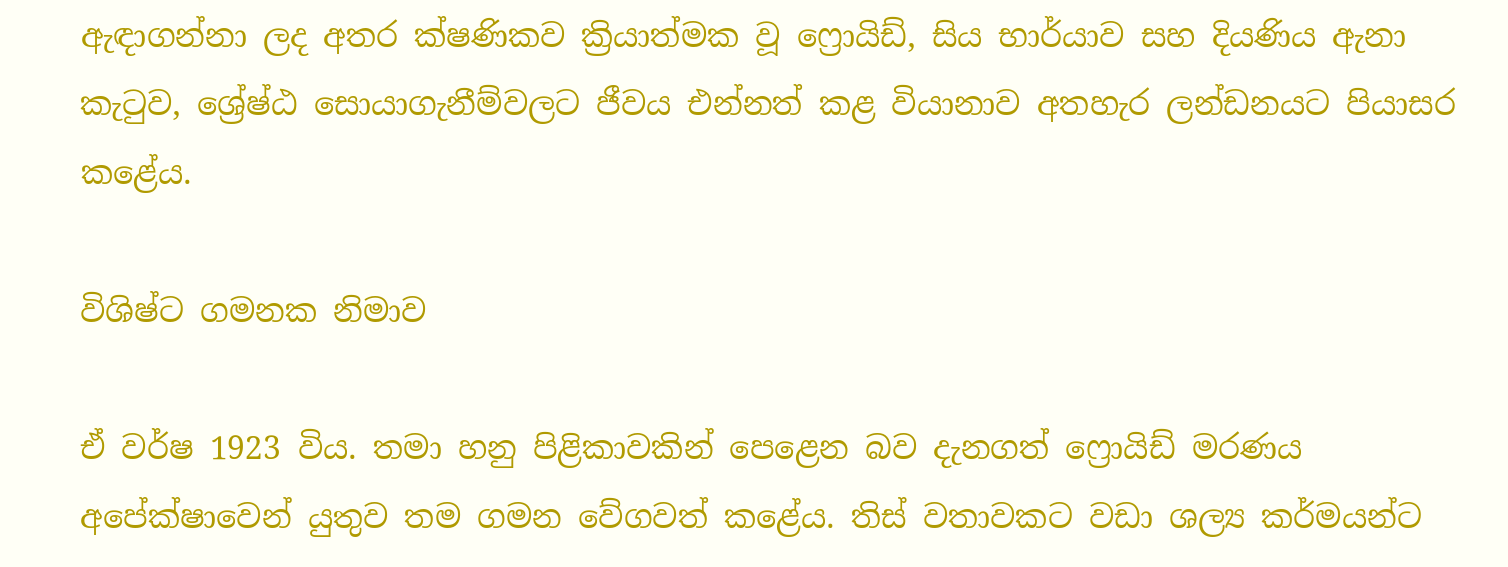ඇඳාගන්නා ලද අතර ක්ෂණිකව ක්‍රියාත්මක වූ ෆ්‍රොයිඩ්, සිය භාර්යාව සහ දියණිය ඇනා කැටුව, ශ්‍රේෂ්ඨ සොයාගැනීම්වලට ජීවය එන්නත් කළ වියානාව අතහැර ලන්ඩනයට පියාසර කළේය.

විශිෂ්ට ගමනක නිමාව

ඒ වර්ෂ 1923 විය. තමා හනු පිළිකාවකින් පෙළෙන බව දැනගත් ෆ්‍රොයිඩ් මරණය අපේක්ෂාවෙන් යුතුව තම ගමන වේගවත් කළේය. තිස් වතාවකට වඩා ශල්‍ය කර්මයන්ට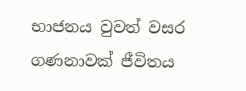භාජනය වුවත් වසර ගණනාවක් ජීවිතය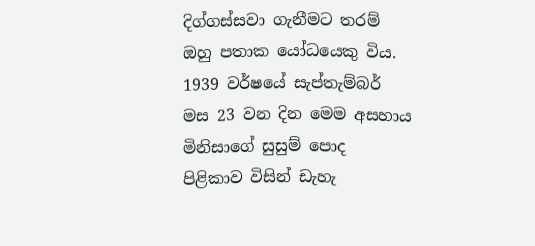දිග්ගස්සවා ගැනීමට තරම් ඔහු පතාක යෝධයෙකු විය. 1939 වර්ෂයේ සැප්තැම්බර් මස 23 වන දින මෙම අසහාය මිනිසාගේ සුසුම් පොද පිළිකාව විසින් ඩැහැ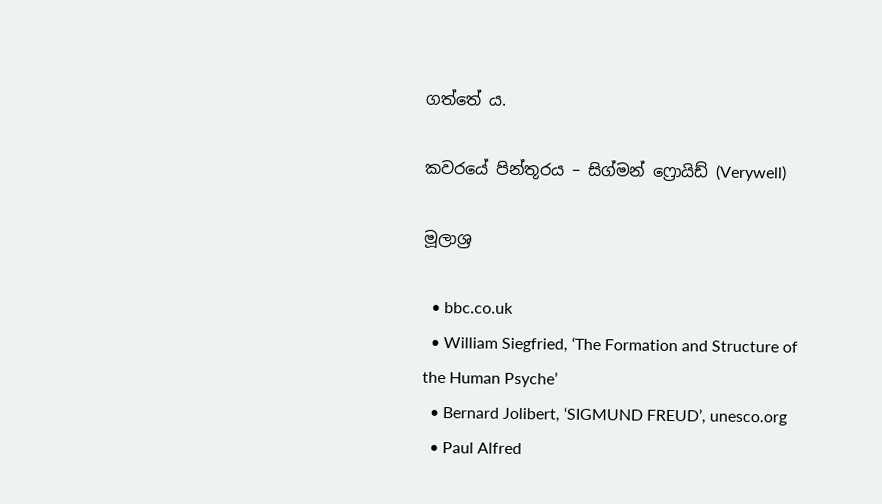ගත්තේ ය.

කවරයේ පින්තූරය – සිග්මන් ෆ්‍රොයිඩ් (Verywell)

මූලාශ්‍ර

  • bbc.co.uk
  • William Siegfried, ‘The Formation and Structure of the Human Psyche’
  • Bernard Jolibert, ‘SIGMUND FREUD’, unesco.org
  • Paul Alfred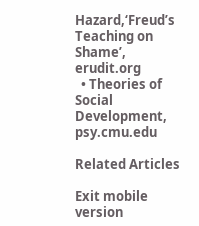Hazard,‘Freud’s Teaching on Shame’, erudit.org
  • Theories of Social Development, psy.cmu.edu

Related Articles

Exit mobile version